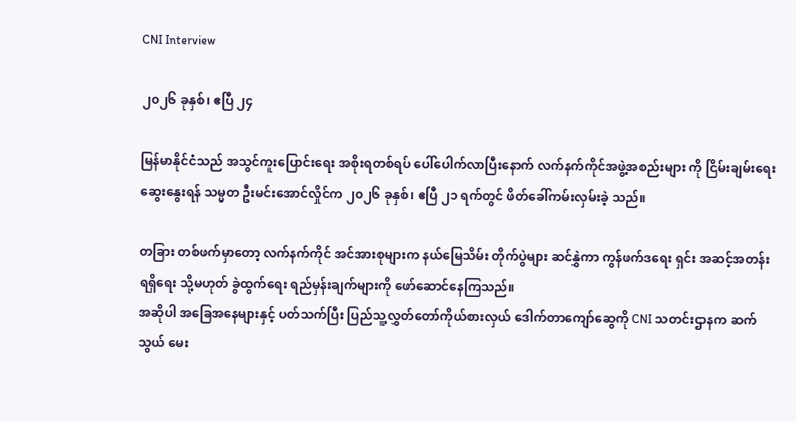CNI Interview

၂၀၂၆ ခုနှစ်၊ ဧပြီ ၂၄

မြန်မာနိုင်ငံသည် အသွင်ကူးပြောင်းရေး အစိုးရတစ်ရပ် ပေါ်ပေါက်လာပြီးနောက် လက်နက်ကိုင်အဖွဲ့အစည်းများ ကို ငြိမ်းချမ်းရေးဆွေးနွေးရန် သမ္မတ ဦးမင်းအောင်လှိုင်က ၂၀၂၆ ခုနှစ်၊ ဧပြီ ၂၁ ရက်တွင် ဖိတ်ခေါ်ကမ်းလှမ်းခဲ့ သည်။

တခြား တစ်ဖက်မှာတော့ လက်နက်ကိုင် အင်အားစုများက နယ်မြေသိမ်း တိုက်ပွဲများ ဆင်နွှဲကာ ကွန်ဖက်ဒရေး ရှင်း အဆင့်အတန်းရရှိ‌ရေး သို့မဟုတ် ခွဲထွက်ရေး ရည်မှန်းချက်များကို ဖော်ဆောင်နေကြသည်။
အဆိုပါ အခြေအနေများနှင့် ပတ်သက်ပြီး ပြည်သူ့လွှတ်တော်ကိုယ်စားလှယ် ဒေါက်တာကျော်ဆွေကို CNI သတင်းဌာနက ဆက်သွယ် မေး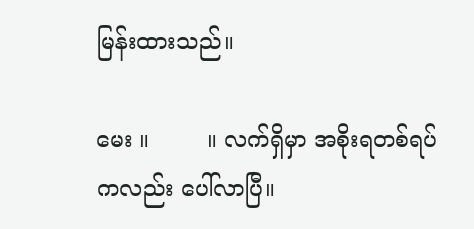မြန်းထားသည်။

မေး ။        ။ လက်ရှိမှာ အစိုးရတစ်ရပ်ကလည်း ပေါ်လာပြီ။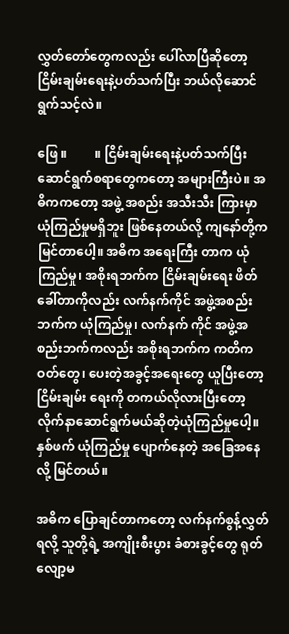လွှတ်တော်တွေကလည်း ပေါ်လာပြီဆိုတော့ ငြိမ်းချမ်းရေးနဲ့ပတ်သက်ပြီး ဘယ်လိုဆောင်ရွက်သင့်လဲ။

ဖြေ ။         ။ ငြိမ်းချမ်းရေးနဲ့ပတ်သက်ပြီး ဆောင်ရွက်စရာတွေကတော့ အများကြီးပဲ။ အဓိကကတော့ အဖွဲ့ အစည်း အသီးသီး ကြားမှာ ယုံကြည်မှုမရှိဘူး ဖြစ်နေတယ်လို့ ကျနော်တို့က မြင်တာပေါ့။ အဓိက အရေးကြီး တာက ယုံကြည်မှု၊ အစိုးရဘက်က ငြိမ်းချမ်းရေး ဖိတ်ခေါ်တာကိုလည်း လက်နက်ကိုင် အဖွဲ့အစည်းဘက်က ယုံကြည်မှု၊ လက်နက် ကိုင် အဖွဲ့အစည်းဘက်ကလည်း အစိုးရဘက်က ကတိကဝတ်တွေ၊ ပေးတဲ့အခွင့်အရေးတွေ ယူပြီးတော့ ငြိမ်းချမ်း ရေးကို တကယ်လိုလားပြီးတော့ လိုက်နာဆောင်ရွက်မယ်ဆိုတဲ့ယုံကြည်မှုပေါ့။ နှစ်ဖက် ယုံကြည်မှု ပျောက်နေတဲ့ အခြေအနေလို့ မြင်တယ်။

အဓိက ပြောချင်တာကတော့ လက်နက်စွန့်လွှတ်ရလို့ သူတို့ရဲ့ အကျိုးစီးပွား ခံစားခွင့်တွေ ရုတ်လျော့မ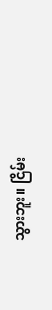သွားဘူး။ ငြိမ်း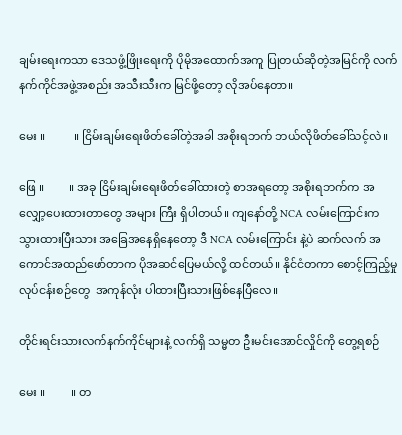ချမ်းရေးကသာ ဒေသဖွံ့ဖြိုးရေးကို ပိုမိုအထောက်အကူ ပြုတယ်ဆိုတဲ့အမြင်ကို လက်နက်ကိုင်အဖွဲ့အစည်း အသီးသီးက မြင်ဖို့တော့ လိုအပ်နေတာ။

မေး ။          ။ ငြိမ်းချမ်းရေးဖိတ်ခေါ်တဲ့အခါ အစိုးရဘက် ဘယ်လိုဖိတ်ခေါ်သင့်လဲ။

ဖြေ ။         ။ အခု ငြိမ်းချမ်းရေးဖိတ်ခေါ်ထားတဲ့ စာအရတော့ အစိုးရဘက်က အလျှော့ပေးထားတာတွေ အများ ကြီး ရှိပါတယ်။ ကျနော်တို့ NCA လမ်းကြောင်းက သွားထားပြီးသား အခြေအနေရှိနေတော့ ဒီ NCA လမ်းကြောင်း နဲ့ပဲ ဆက်လက် အကောင်အထည်ဖော်တာက ပိုအဆင်ပြေမယ်လို့ ထင်တယ်။ နိုင်ငံတကာ စောင့်ကြည့်မှု လုပ်ငန်းစဉ်တွေ  အကုန်လုံး ပါထားပြီးသားဖြစ်နေပြီလေ။

တိုင်းရင်းသားလက်နက်ကိုင်များနဲ့ လက်ရှိ သမ္မတ ဦးမင်းအောင်လှိုင်ကို တွေ့ရစဉ်

မေး ။         ။ တ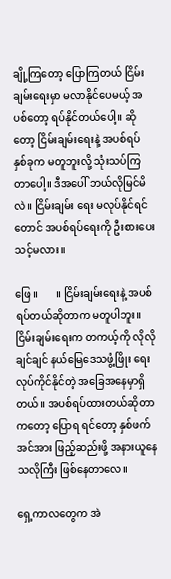ချို့ကြတော့ ပြောကြတယ် ငြိမ်းချမ်းရေးမှာ မလာနိုင်ပေမယ့် အပစ်တော့ ရပ်နိုင်တယ်‌ပေါ့။ ဆိုတော့ ငြိမ်းချမ်းရေးနဲ့ အပစ်ရပ် နှစ်ခုက မတူဘူးလို့ သုံးသပ်ကြတာပေါ့။ ဒီအပေါ် ဘယ်လိုမြင်မိလဲ။ ငြိမ်းချမ်း ရေး မလုပ်နိုင်ရင်တောင် အပစ်ရပ်ရေးကို ဦးစားပေးသင့်မလား။

ဖြေ ။       ။ ငြိမ်းချမ်းရေးနဲ့ အပစ်ရပ်တယ်ဆိုတာက မတူပါဘူး။ ငြိမ်းချမ်းရေးက တကယ့်ကို လိုလိုချင်ချင် နယ်မြေဒေသဖွံ့ဖြိုး ရေး လုပ်ကိုင်နိုင်တဲ့ အခြေအနေမှာရှိတယ်။ အပစ်ရပ်ထားတယ်ဆိုတာကတော့ ပြောရ ရင်တော့ နှစ်ဖက် အင်အား ဖြည့်ဆည်းဖို့ အနားယူနေသလိုကြီး ဖြစ်နေတာလေ။

ရှေ့ကာလတွေက အဲ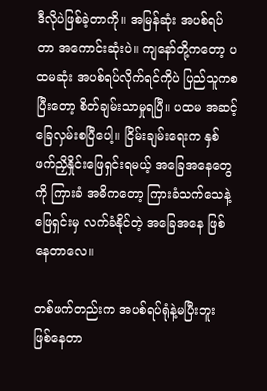ဒီလိုပဲဖြစ်ခဲ့တာကို။ အမြန်ဆုံး အပစ်ရပ်တာ အကောင်းဆုံးပဲ။ ကျ‌နော်တို့ကတော့ ပထမဆုံး အပစ်ရပ်လိုက်ရင်ကိုပဲ ပြည်သူကစပြီးတော့ စိတ်ချမ်းသာမှုရပြီ။ ပထမ အဆင့် ခြေလှမ်းစပြီပေါ့။ ငြိမ်းချမ်းရေးက နှစ်ဖက်ညှိနှိုင်းဖြေရှင်းရမယ့် အခြေအနေတွေကို ကြားခံ အဓိကတော့ ကြားခံသက်သေနဲ့ ဖြေရှင်းမှ လက်ခံနိုင်တဲ့ အခြေအနေ ဖြစ်နေတာလေ။

တစ်ဖက်တည်းက အပစ်ရပ်ရုံနဲ့မပြီးဘူး ဖြစ်နေတာ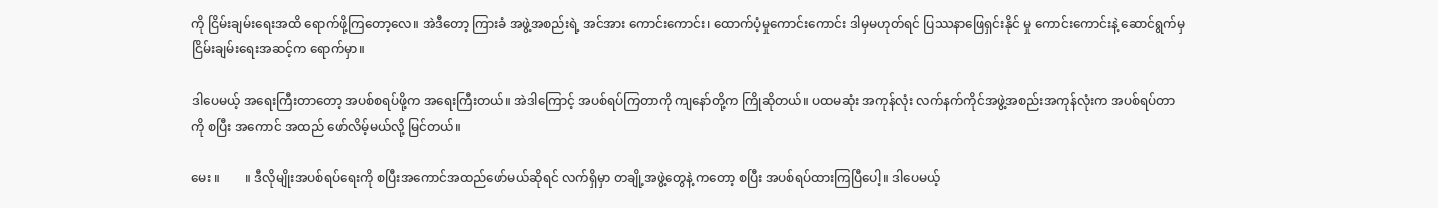ကို ငြိမ်းချမ်းရေးအထိ ရောက်ဖို့ကြတော့လေ။ အဲဒီတော့ ကြားခံ အဖွဲ့အစည်းရဲ့ အင်အား ကောင်းကောင်း၊ ထောက်ပံ့မှုကောင်းကောင်း ဒါမှမဟုတ်ရင် ပြဿနာဖြေရှင်းနိုင် မှု ကောင်းကောင်းနဲ့ ဆောင်ရွက်မှ ငြိမ်းချမ်းရေးအဆင့်က ရောက်မှာ။

ဒါပေမယ့် အရေးကြီးတာတော့ အပစ်စရပ်ဖို့က အရေးကြီးတယ်။ အဲဒါကြောင့် အပစ်ရပ်ကြတာကို ကျနော်တို့က ကြိုဆိုတယ်။ ပထမဆုံး အကုန်လုံး လက်နက်ကိုင်အဖွဲ့အစည်းအကုန်လုံးက အပစ်ရပ်တာကို စပြီး အကောင် အထည် ဖော်လိမ့်မယ်လို့ မြင်တယ်။

မေး ။        ။ ဒီလိုမျိုးအပစ်ရပ်ရေးကို စပြီးအကောင်အထည်ဖော်မယ်ဆိုရင် လက်ရှိမှာ တချို့အဖွဲ့တွေနဲ့ ကတော့ စပြီး အပစ်ရပ်ထားကြပြီပေါ့။ ဒါပေမယ့်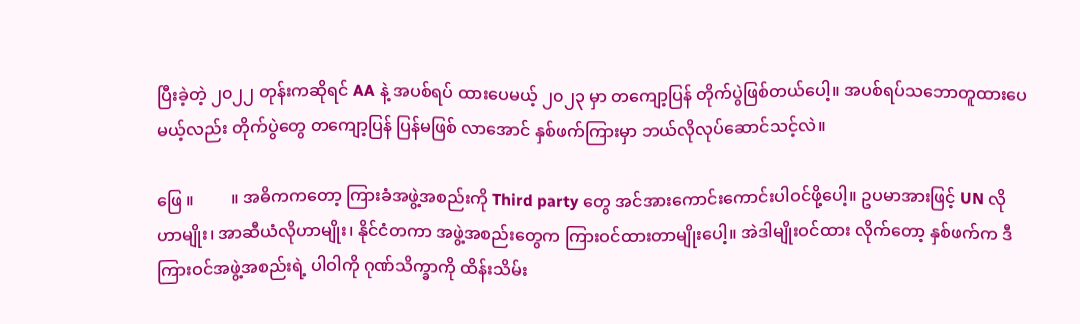ပြီးခဲ့တဲ့ ၂၀၂၂ တုန်းကဆိုရင် AA နဲ့ အပစ်ရပ် ထားပေမယ့် ၂၀၂၃ မှာ တကျော့ပြန် တိုက်ပွဲဖြစ်တယ်ပေါ့။ အပစ်ရပ်သဘောတူထားပေမယ့်လည်း တိုက်ပွဲတွေ တကျော့ပြန် ပြန်မဖြစ် လာအောင် နှစ်ဖက်ကြားမှာ ဘယ်လိုလုပ်ဆောင်သင့်လဲ။

ဖြေ ။         ။ အဓိကကတော့ ကြားခံအဖွဲ့အစည်းကို Third party တွေ အင်အားကောင်းကောင်းပါဝင်ဖို့ပေါ့။ ဥပမာအားဖြင့် UN လိုဟာမျိုး၊ အာဆီယံလိုဟာမျိုး၊ နိုင်ငံတကာ အဖွဲ့အစည်းတွေက ကြားဝင်ထားတာမျိုးပေါ့။ အဲဒါမျိုးဝင်ထား လိုက်တော့ နှစ်ဖက်က ဒီကြားဝင်အဖွဲ့အစည်းရဲ့ ပါဝါကို ဂုဏ်သိက္ခာကို ထိန်းသိမ်း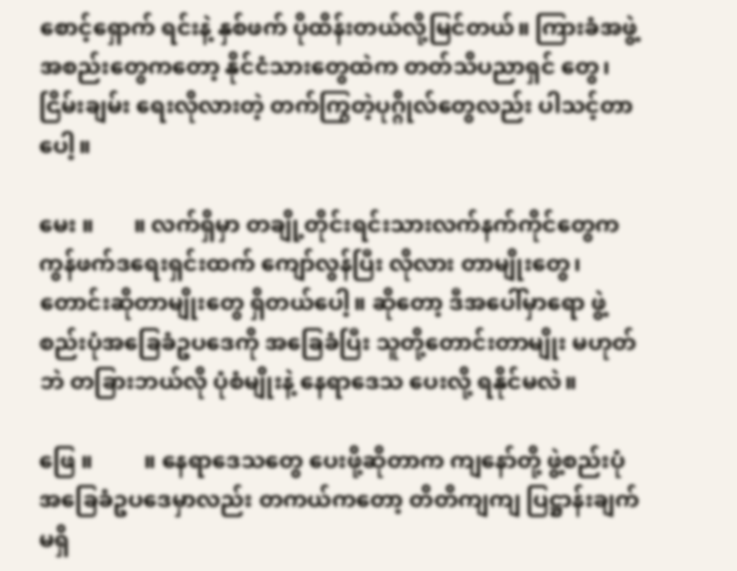စောင့်ရှောက် ရင်းနဲ့ နှစ်ဖက် ပိုထိန်းတယ်လို့မြင်တယ်။ ကြားခံအဖွဲ့အစည်းတွေကတော့ နိုင်ငံသားတွေထဲက တတ်သိပညာရှင် တွေ၊ ငြိမ်းချမ်း ရေးလိုလားတဲ့ တက်ကြွတဲ့ပုဂ္ဂိုလ်တွေလည်း ပါသင့်တာပေါ့။

မေး ။       ။ လက်ရှိမှာ တချို့တိုင်းရင်းသားလက်နက်ကိုင်တွေက ကွန်ဖက်ဒရေးရှင်းထက် ကျော်လွန်ပြီး လိုလား တာမျိုးတွေ၊ တောင်းဆိုတာမျိုးတွေ ရှိတယ်ပေါ့။ ဆိုတော့ ဒီအပေါ်မှာရော ဖွဲ့စည်းပုံအခြေခံဥပဒေကို အခြေခံပြီး သူတို့တောင်းတာမျိုး မဟုတ်ဘဲ တခြားဘယ်လို ပုံစံမျိုးနဲ့ နေရာဒေသ ပေးလို့ ရနိုင်မလဲ။

ဖြေ ။         ။ နေရာဒေသတွေ ပေးဖို့ဆိုတာက ကျနော်တို့ ဖွဲ့စည်းပုံအခြေခံဥပဒေမှာလည်း တကယ်ကတော့ တိတိကျကျ ပြဋ္ဌာန်းချက် မရှိ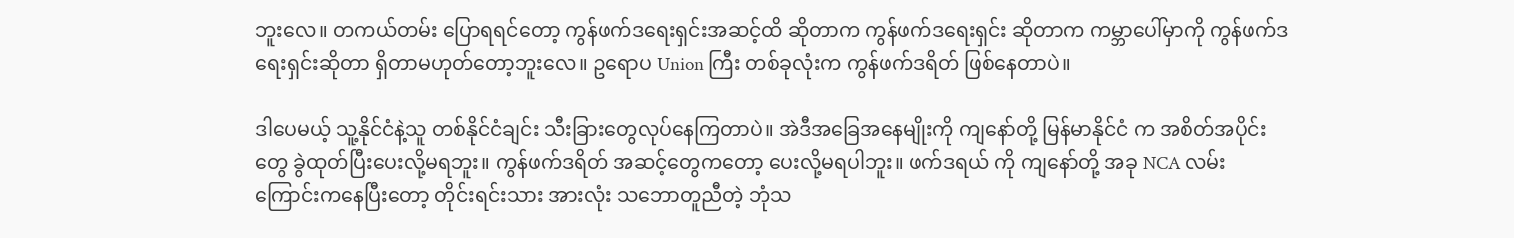ဘူးလေ။ တကယ်တမ်း ပြောရရင်တော့ ကွန်ဖက်ဒရေးရှင်းအဆင့်ထိ ဆိုတာက ကွန်ဖက်ဒရေးရှင်း ဆိုတာက ကမ္ဘာပေါ်မှာကို ကွန်ဖက်ဒရေးရှင်းဆိုတာ ရှိတာမဟုတ်တော့ဘူးလေ။ ဥရောပ Union ကြီး တစ်ခုလုံးက ကွန်ဖက်ဒရိတ် ဖြစ်‌နေတာပဲ။

ဒါပေမယ့် သူ့နိုင်ငံနဲ့သူ တစ်နိုင်ငံချင်း သီးခြားတွေလုပ်နေကြတာပဲ။ အဲဒီအခြေအနေမျိုးကို ကျနော်တို့ မြန်မာနိုင်ငံ က အစိတ်အပိုင်းတွေ ခွဲထုတ်ပြီးပေးလို့မရဘူး။ ကွန်ဖက်ဒရိတ် အဆင့်တွေကတော့ ပေးလို့မရပါဘူး။ ဖက်ဒရယ် ကို ကျနော်တို့ အခု NCA လမ်းကြောင်းကနေပြီးတော့ တိုင်းရင်းသား အားလုံး သဘောတူညီတဲ့ ဘုံသ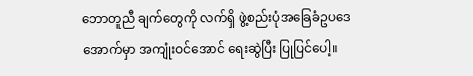ဘောတူညီ ချက်တွေကို လက်ရှိ ဖွဲ့စည်းပုံအခြေခံဥပဒေအောက်မှာ အကျုံးဝင်အောင် ရေးဆွဲပြီး ပြုပြင်ပေါ့။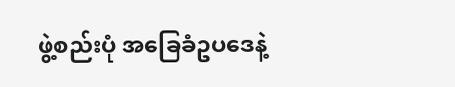ဖွဲ့စည်းပုံ အခြေခံဥပဒေနဲ့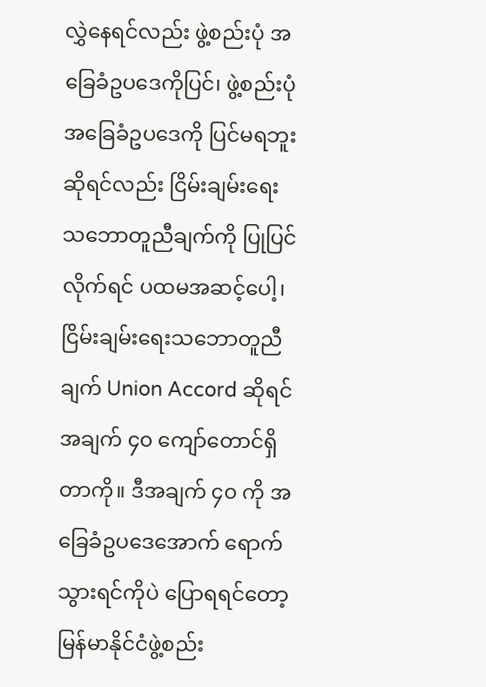လွှဲနေရင်လည်း ဖွဲ့စည်းပုံ အခြေခံဥပဒေကိုပြင်၊ ဖွဲ့စည်းပုံ အခြေခံဥပဒေကို ပြင်မရဘူး ဆိုရင်လည်း ငြိမ်းချမ်းရေး သဘောတူညီချက်ကို ပြုပြင်လိုက်ရင် ပထမအဆင့်ပေါ့၊ ငြိမ်းချမ်းရေးသဘောတူညီ ချက် Union Accord ဆိုရင် အချက် ၄၀ ကျော်တောင်ရှိတာကို။ ဒီအချက် ၄၀ ကို အခြေခံဥပဒေအောက် ရောက် သွားရင်ကိုပဲ ပြောရရင်တော့ မြန်မာနိုင်ငံဖွဲ့စည်း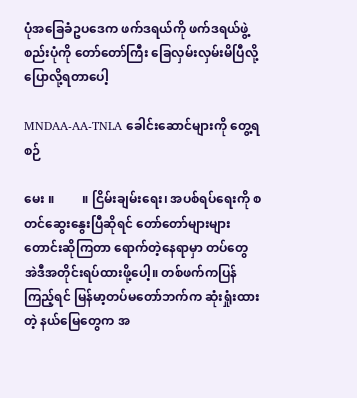ပုံအခြေခံဥပဒေက ဖက်ဒရယ်ကို ဖက်ဒရယ်ဖွဲ့စည်းပုံကို တော်တော်ကြီး ခြေလှမ်းလှမ်းမိပြီလို့ ပြောလို့ရတာပေါ့

MNDAA-AA-TNLA ခေါင်းဆောင်များကို တွေ့ရစဉ်

မေး ။         ။ ငြိမ်းချမ်းရေး၊ အပစ်ရပ်ရေးကို စတင်ဆွေးနွေးပြီဆိုရင် တော်တော်များများ တောင်းဆိုကြတာ ရောက်တဲ့နေရာမှာ တပ်တွေ အဲဒီအတိုင်းရပ်ထားဖို့ပေါ့။ တစ်ဖက်ကပြန်ကြည့်ရင် မြန်မာ့တပ်မတော်ဘက်က ဆုံးရှုံးထားတဲ့ နယ်မြေ‌တွေက အ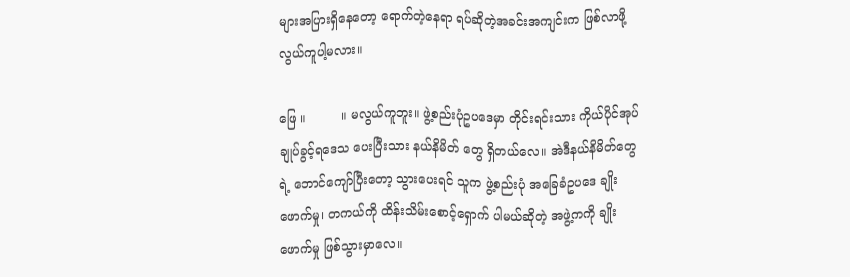များအပြားရှိနေတော့ ရောက်တဲ့နေရာ ရပ်ဆိုတဲ့အခင်းအကျင်းက ဖြစ်လာဖို့ လွယ်ကူပါ့မလား။

ဖြေ ။         ။ မလွယ်ကူဘူး။ ဖွဲ့စည်းပုံဥပဒေမှာ တိုင်းရင်းသား ကိုယ်ပိုင်အုပ်ချုပ်ခွင့်ရဒေသ ပေးပြီးသား နယ်နိမိတ် တွေ ရှိတယ်လေ။ အဲဒီနယ်နိမိတ်တွေရဲ့ ဘောင်ကျော်ပြီးတော့ သွားပေးရင် သူက ဖွဲ့စည်းပုံ အခြေခံဥပဒေ ချိုးဖောက်မှု၊ တကယ်ကို ထိန်းသိမ်းစောင့်ရှောက် ပါမယ်ဆိုတဲ့ အဖွဲ့ကကို ချိုးဖောက်မှု ဖြစ်သွားမှာလေ။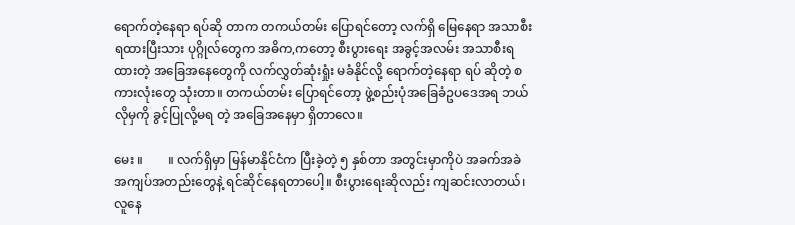ရောက်တဲ့နေရာ ရပ်ဆို တာက တကယ်တမ်း ပြောရင်တော့ လက်ရှိ မြေနေရာ အသာစီး ရထားပြီးသား ပုဂ္ဂိုလ်တွေက အဓိက,ကတော့ စီးပွားရေး အခွင့်အလမ်း အသာစီးရထားတဲ့ အခြေအနေတွေကို လက်လွှတ်ဆုံးရှုံး မခံနိုင်လို့ ရောက်တဲ့နေရာ ရပ် ဆိုတဲ့ စကားလုံးတွေ သုံးတာ။ တကယ်တမ်း ပြောရင်တော့ ဖွဲ့စည်းပုံအခြေခံဥပဒေအရ ဘယ်လိုမှကို ခွင့်ပြုလို့မရ တဲ့ အခြေအနေမှာ ရှိတာလေ။

မေး ။        ။ လက်ရှိမှာ မြန်မာနိုင်ငံက ပြီးခဲ့တဲ့ ၅ နှစ်တာ အတွင်းမှာကိုပဲ အခက်အခဲ အကျပ်အတည်းတွေနဲ့ ရင်ဆိုင်နေရတာပေါ့။ စီးပွားရေးဆိုလည်း ကျဆင်းလာတယ်၊ လူနေ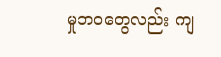မှုဘဝတွေလည်း ကျ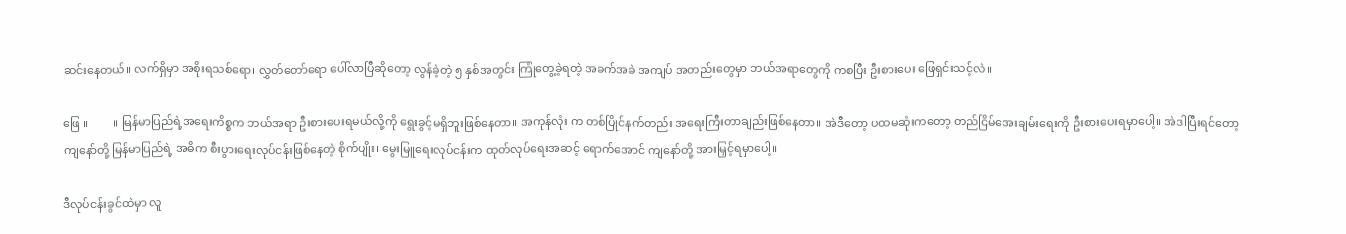ဆင်းနေတယ်။ လက်ရှိမှာ အစိုးရသစ်ရော၊ လွှတ်တော်ရော ပေါ်လာပြီဆိုတော့ လွန်ခဲ့တဲ့ ၅ နှစ်အတွင်း ကြုံတွေ့ခဲ့ရတဲ့ အခက်အခဲ အကျပ် အတည်းတွေမှာ ဘယ်အရာတွေကို ကစပြီး ဦးစားပေး ဖြေရှင်းသင့်လဲ။

ဖြေ ။         ။ မြန်မာပြည်ရဲ့အရေးကိစ္စက ဘယ်အရာ ဦးစားပေးရမယ်လို့ကို ရွေးခွင့်မရှိဘူးဖြစ်နေတာ။ အကုန်လုံး က တစ်ပြိုင်နက်တည်း အရေးကြီးတာချည်းဖြစ်နေတာ။ အဲဒီတော့ ပထမဆုံးကတော့ တည်ငြိမ်အေးချမ်းရေးကို ဦးစားပေးရမှာပေါ့။ အဲဒါပြီးရင်တော့ ကျနော်တို့ မြန်မာပြည်ရဲ့ အဓိက စီးပွားရေးလုပ်ငန်းဖြစ်နေတဲ့ စိုက်ပျိုး၊ မွေးမြူရေးလုပ်ငန်းက ထုတ်လုပ်ရေးအဆင့် ရောက်အောင် ကျနော်တို့ အားမြှင့်ရမှာပေါ့။

ဒီလုပ်ငန်းခွင်ထဲမှာ လူ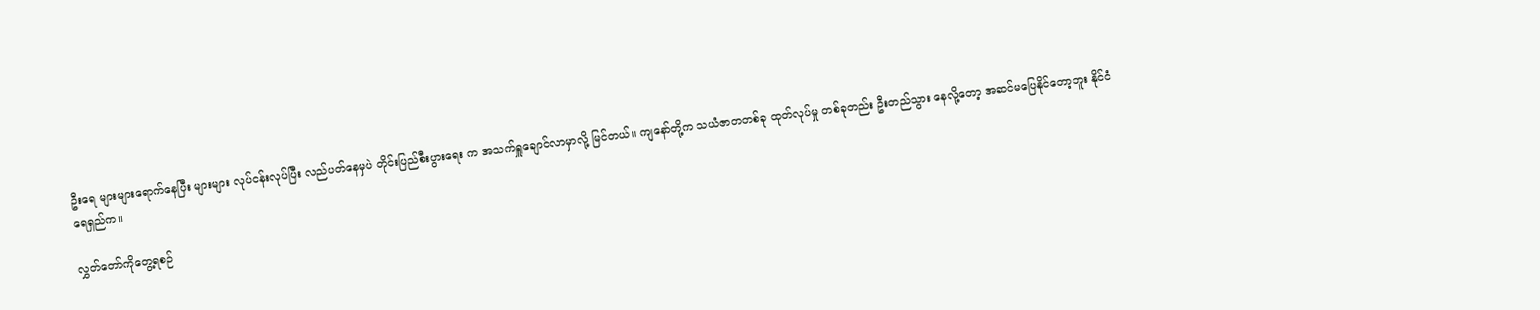ဦးရေ များများရောက်နေပြီး များများ လုပ်ငန်းလုပ်ပြီး လည်ပတ်နေမှပဲ တိုင်းပြည်စီးပွားရေး က အသက်ရှူချောင်လာမှာလို့ မြင်တယ်။ ကျနော်တို့က သယံဇာတတစ်ခု ထုတ်လုပ်မှု တစ်ခုတည်း ဦးတည်သွား နေလို့တော့ အဆင်မပြေနိုင်တော့ဘူး နိုင်ငံရေရှည်က။

လွှတ်တော်ကိုတွေ့ရစဉ်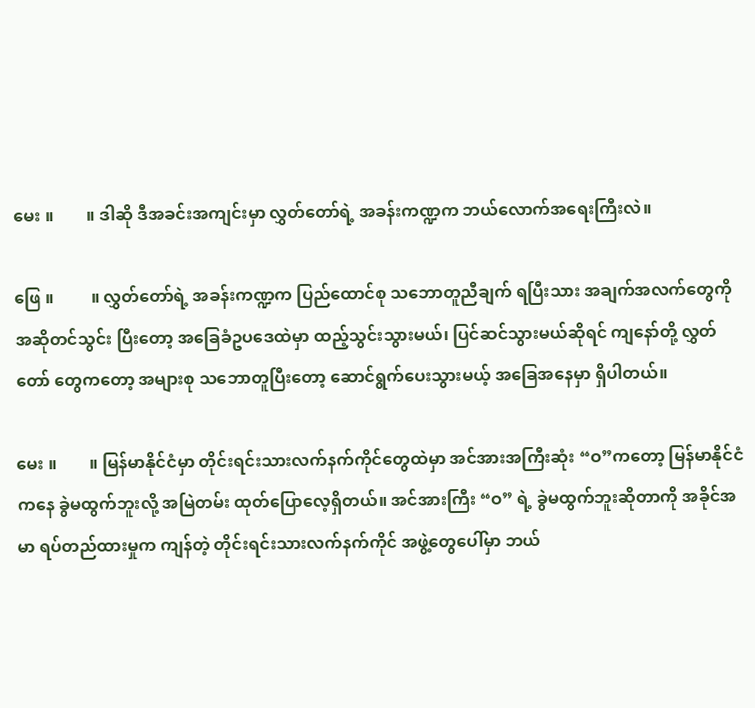မေး ။        ။ ဒါဆို ဒီအခင်းအကျင်းမှာ လွှတ်တော်ရဲ့ အခန်းကဏ္ဍက ဘယ်လောက်အရေးကြီးလဲ။

ဖြေ ။         ။ လွှတ်တော်ရဲ့ အခန်းကဏ္ဍက ပြည်ထောင်စု သ‌ဘောတူညီချက် ရပြီးသား အချက်အလက်တွေကို အဆိုတင်သွင်း ပြီးတော့ အခြေခံဥပဒေထဲမှာ ထည့်သွင်းသွားမယ်၊ ပြင်ဆင်သွားမယ်ဆိုရင် ကျနော်တို့ လွှတ်တော် တွေကတော့ အများစု သဘောတူပြီးတော့ ဆောင်ရွက်ပေးသွားမယ့် အခြေအနေမှာ ရှိပါတယ်။

မေး ။        ။ မြန်မာနိုင်ငံမှာ တိုင်းရင်းသားလက်နက်ကိုင်တွေထဲမှာ အင်အားအကြီးဆုံး “ဝ”ကတော့ မြန်မာနိုင်ငံ ကနေ ခွဲမထွက်ဘူးလို့ အမြဲတမ်း ထုတ်ပြောလေ့ရှိတယ်။ အင်အားကြီး “ဝ” ရဲ့ ခွဲမထွက်ဘူးဆိုတာကို အခိုင်အမာ ရပ်တည်ထားမှုက ကျန်တဲ့ တိုင်းရင်းသားလက်နက်ကိုင် အဖွဲ့တွေပေါ်မှာ ဘယ်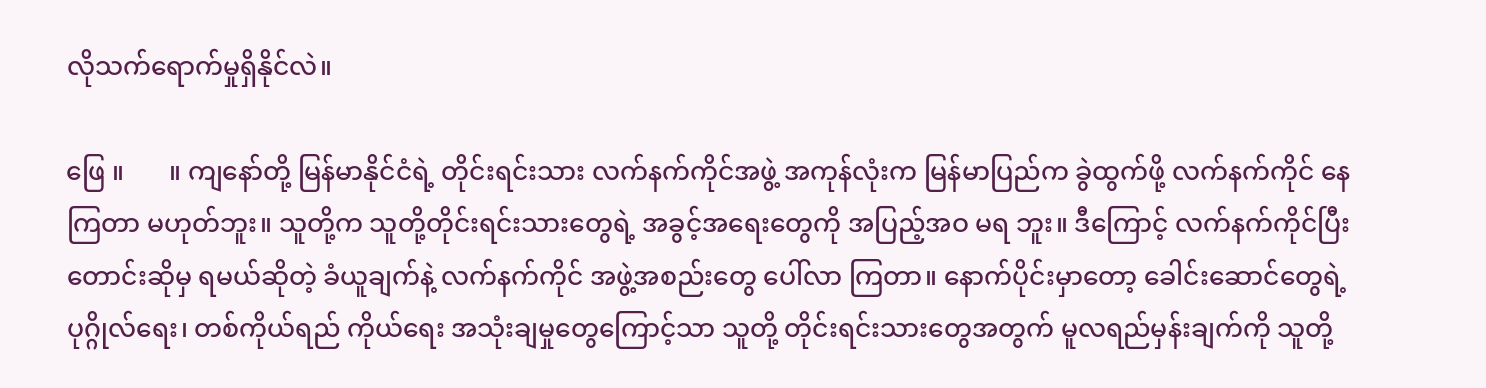လိုသက်ရောက်မှုရှိနိုင်လဲ။

ဖြေ ။       ။ ကျနော်တို့ မြန်မာနိုင်ငံရဲ့ တိုင်းရင်းသား လက်နက်ကိုင်အဖွဲ့ အကုန်လုံးက မြန်မာပြည်က ခွဲထွက်ဖို့ လက်နက်ကိုင် နေကြတာ မဟုတ်ဘူး။ သူတို့က သူတို့တိုင်းရင်းသားတွေရဲ့ အခွင့်အရေးတွေကို အပြည့်အဝ မရ ဘူး။ ဒီကြောင့် လက်နက်ကိုင်ပြီး တောင်းဆိုမှ ရမယ်ဆိုတဲ့ ခံယူချက်နဲ့ လက်နက်ကိုင် အဖွဲ့အစည်းတွေ ပေါ်လာ ကြတာ။ နောက်ပိုင်းမှာတော့ ခေါင်းဆောင်တွေရဲ့ ပုဂ္ဂိုလ်ရေး၊ တစ်ကိုယ်ရည် ကိုယ်ရေး အသုံးချမှုတွေကြောင့်သာ သူတို့ တိုင်းရင်းသားတွေအတွက် မူလရည်မှန်းချက်ကို သူတို့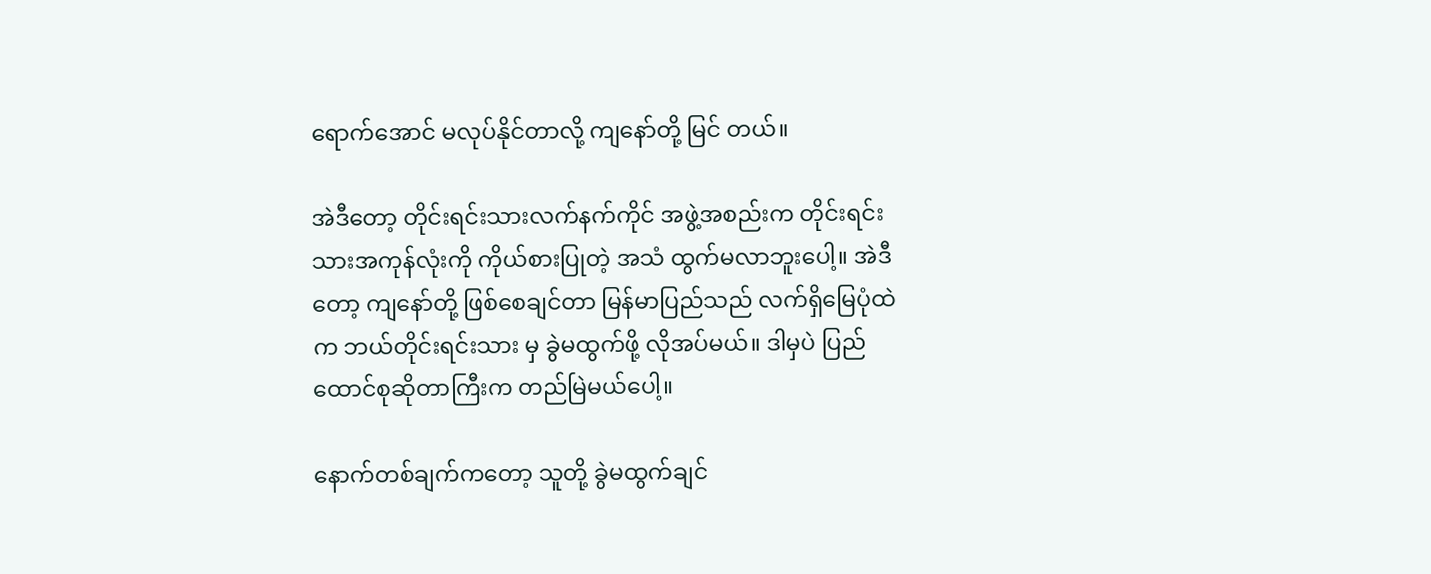ရောက်အောင် မလုပ်နိုင်တာလို့ ကျနော်တို့ မြင် တယ်။

အဲဒီတော့ တိုင်းရင်းသားလက်နက်ကိုင် အဖွဲ့အစည်းက တိုင်းရင်းသားအကုန်လုံးကို ကိုယ်စားပြုတဲ့ အသံ ထွက်မလာဘူးပေါ့။ အဲဒီတော့ ကျနော်တို့ ဖြစ်စေချင်တာ မြန်မာပြည်သည် လက်ရှိမြေပုံထဲက ဘယ်တိုင်းရင်းသား မှ ခွဲမထွက်ဖို့ လိုအပ်မယ်။ ဒါမှပဲ ပြည်ထောင်စုဆိုတာကြီးက တည်မြဲမယ်ပေါ့။

နောက်တစ်ချက်ကတော့ သူတို့ ခွဲမထွက်ချင်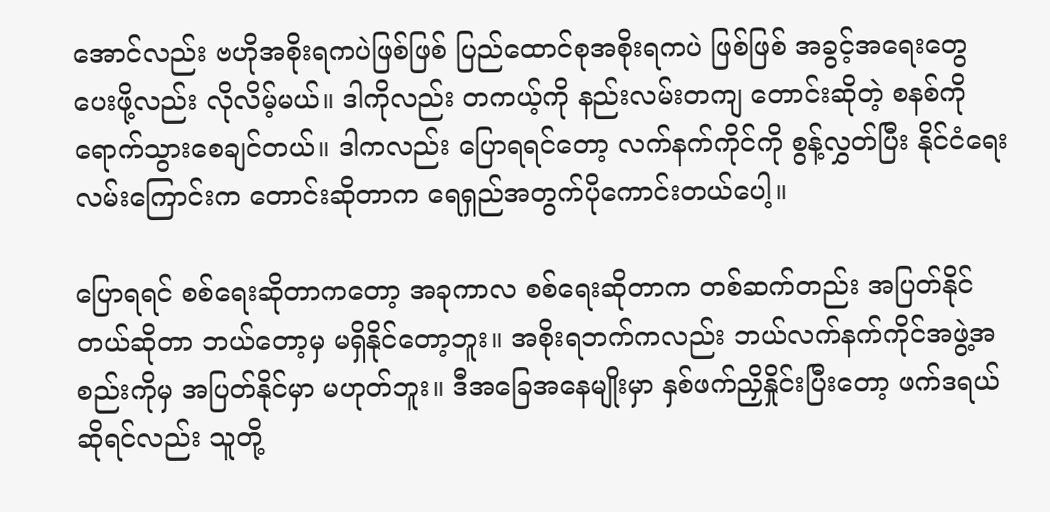အောင်လည်း ဗဟိုအစိုးရကပဲဖြစ်ဖြစ် ပြည်ထောင်စုအစိုးရကပဲ ဖြစ်ဖြစ် အခွင့်အရေးတွေ ပေးဖို့လည်း လိုလိမ့်မယ်။ ဒါကိုလည်း တကယ့်ကို နည်းလမ်းတကျ တောင်းဆိုတဲ့ စနစ်ကို ရောက်သွားစေချင်တယ်။ ဒါကလည်း ပြောရရင်တော့ လက်နက်ကိုင်ကို စွန့်လွှတ်ပြီး နိုင်ငံရေး လမ်းကြောင်းက တောင်းဆိုတာက ရေရှည်အတွက်ပိုကောင်းတယ်ပေါ့။

ပြောရရင် စစ်ရေးဆိုတာကတော့ အခုကာလ စစ်‌ရေးဆိုတာက တစ်ဆက်တည်း အပြတ်နိုင်တယ်ဆိုတာ ဘယ်‌တော့မှ မရှိနိုင်တော့ဘူး။ အစိုးရဘက်ကလည်း ဘယ်လက်နက်ကိုင်အဖွဲ့အစည်းကိုမှ အပြတ်နိုင်မှာ မဟုတ်ဘူး။ ဒီအခြေအနေမျိုးမှာ နှစ်ဖက်ညှိနှိုင်းပြီးတော့ ဖက်ဒရယ်ဆိုရင်လည်း သူတို့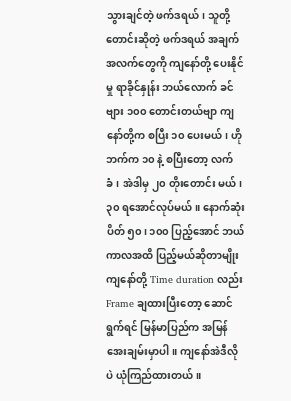သွားချင်တဲ့ ဖက်ဒရယ်၊ သူတို့တောင်းဆိုတဲ့ ဖက်ဒရယ် အချက်အလက်တွေကို ကျနော်တို့ ပေးနိုင်မှု ရာခိုင်နှုန်း ဘယ်လောက် ခင်ဗျား ၁၀၀ တောင်းတယ်ဗျာ ကျနော်တို့က စပြီး ၁၀ ပေးမယ်၊ ဟိုဘက်က ၁၀ နဲ့ စပြီးတော့ လက်ခံ၊ အဲဒါမှ ၂၀ တိုးတောင်း မယ်၊ ၃၀ ရအောင်လုပ်မယ်။ နောက်ဆုံးပိတ် ၅၀၊ ၁၀၀ ပြည့်အောင် ဘယ်ကာလအထိ ပြည့်မယ်ဆိုတာမျိုး ကျနော်တို့ Time duration လည်း Frame ချထားပြီးတော့ ဆောင်ရွက်ရင် မြန်မာပြည်က အမြန်အေးချမ်းမှာပါ။ ကျနော်အဲဒီလိုပဲ ယုံကြည်ထားတယ်။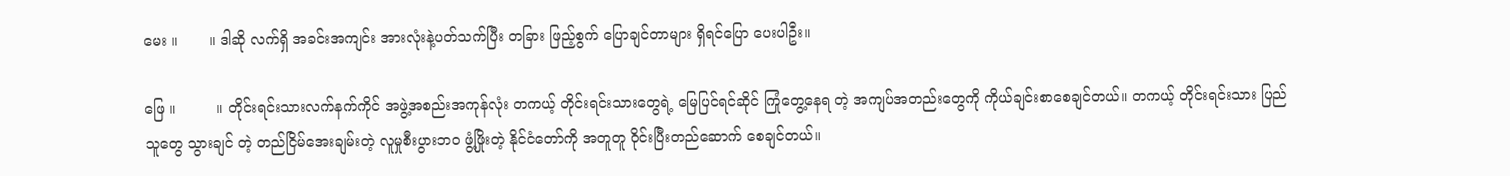မေး ။       ။ ဒါဆို လက်ရှိ အခင်းအကျင်း အားလုံးနဲ့ပတ်သက်ပြီး တခြား ဖြည့်စွက် ပြောချင်တာများ ရှိရင်ပြော ပေးပါဦး။

ဖြေ ။         ။ တိုင်းရင်းသားလက်နက်ကိုင် အဖွဲ့အစည်းအကုန်လုံး တကယ့် တိုင်းရင်းသားတွေရဲ့ မြေပြင်ရင်ဆိုင် ကြုံတွေ့နေရ တဲ့ အကျပ်အတည်းတွေကို ကိုယ်ချင်းစာစေချင်တယ်။ တကယ့် တိုင်းရင်းသား ပြည်သူတွေ သွားချင် တဲ့ တည်ငြိမ်အေးချမ်းတဲ့ လူမှုစီးပွားဘဝ ဖွံ့ဖြိုးတဲ့ နိုင်ငံတော်ကို အတူတူ ဝိုင်းပြီးတည်ဆောက် စေချင်တယ်။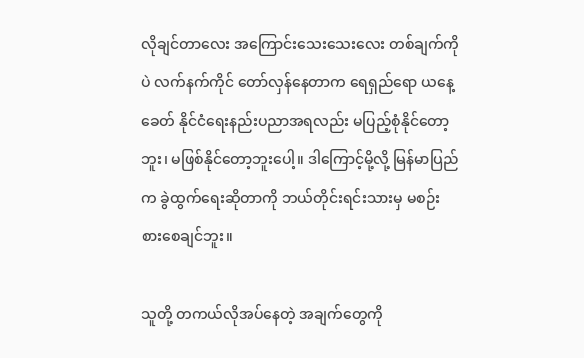လိုချင်တာလေး အကြောင်းသေးသေးလေး တစ်ချက်ကိုပဲ လက်နက်ကိုင် တော်လှန်နေတာက ရေရှည်ရော ယနေ့ခေတ် နိုင်ငံရေးနည်းပညာအရလည်း မပြည့်စုံနိုင်တော့ဘူး၊ မဖြစ်နိုင်တော့ဘူးပေါ့။ ဒါကြောင့်မို့လို့ မြန်မာပြည်က ခွဲထွက်ရေးဆိုတာကို ဘယ်တိုင်းရင်းသားမှ မစဉ်းစားစေချင်ဘူး။

သူတို့ တကယ်လိုအပ်နေတဲ့ အချက်တွေကို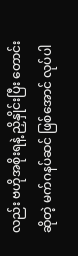လည်း ဗဟိုအစိုးရနဲ့ ညှိနှိုင်းပြီး တောင်းဆိုတဲ့ မက်ဂနပ်ဆင် ဖြစ်အောင် လုပ်ပါ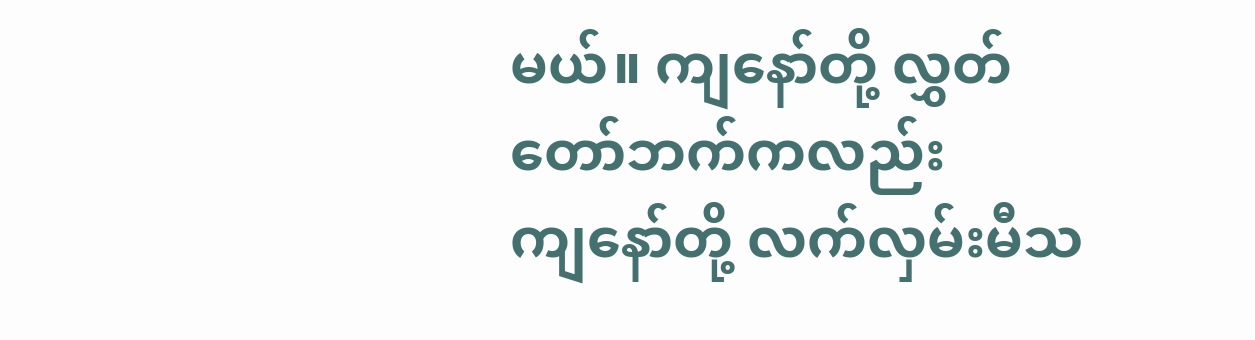မယ်။ ကျနော်တို့ လွှတ်တော်ဘက်ကလည်း ကျ‌နော်တို့ လက်လှမ်းမီသ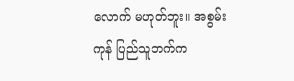လောက် မဟုတ်ဘူး။ အစွမ်းကုန် ပြည်သူဘက်က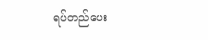ရပ်တည်ပေး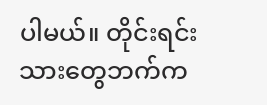ပါမယ်။ တိုင်းရင်းသားတွေဘက်က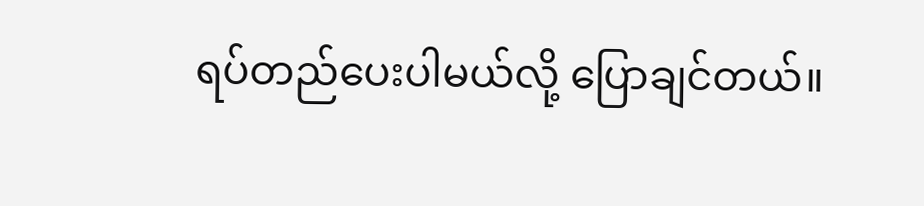ရပ်တည်ပေးပါမယ်လို့ ပြောချင်တယ်။